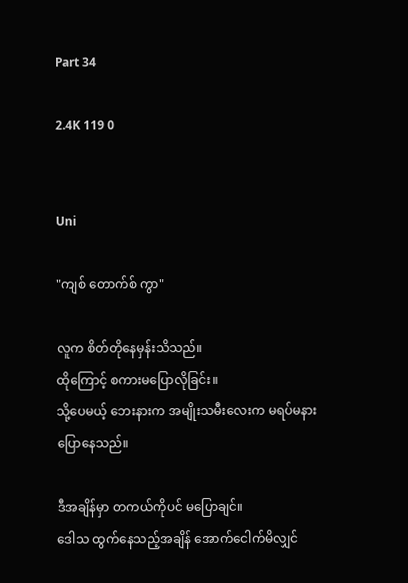Part 34

2.4K 119 0


Uni

"ကျစ် တောက်စ် ကွာ"

လူက စိတ်တိုနေမှန်းသိသည်။
ထိုကြောင့် စကားမပြောလိုခြင်း။
သို့ပေမယ့် ဘေးနားက အမျိုးသမီးလေးက မရပ်မနား ပြောနေသည်။

ဒီအချိန်မှာ တကယ်ကိုပင် မပြောချင်။
ဒေါသ ထွက်နေသည့်အချိန် အောက်ငေါက်မိလျှင်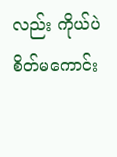လည်း ကိုယ်ပဲ စိတ်မကောင်း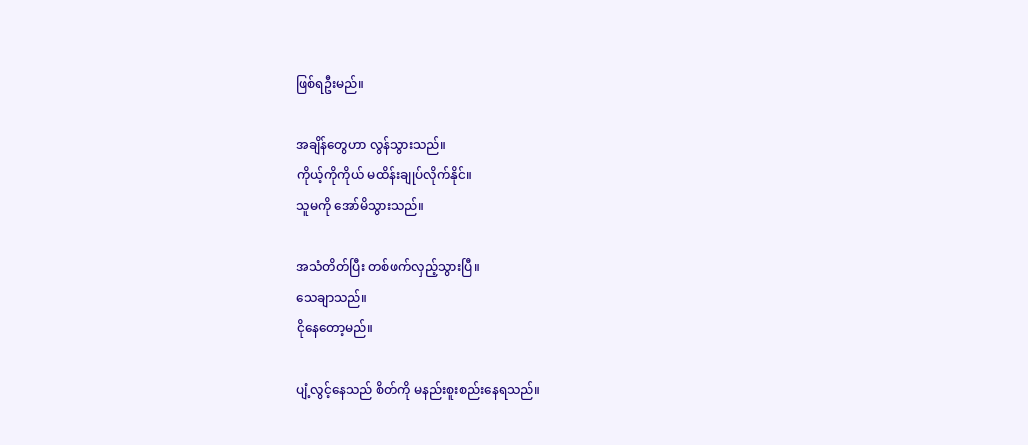ဖြစ်ရဦးမည်။

အချိန်တွေဟာ လွန်သွားသည်။
ကိုယ့်ကိုကိုယ် မထိန်းချုပ်လိုက်နိုင်။
သူမကို အော်မိသွားသည်။

အသံတိတ်ပြီး တစ်ဖက်လှည့်သွားပြီ။
သေချာသည်။
ငိုနေတော့မည်။

ပျံ့လွင့်နေသည် စိတ်ကို မနည်းစူးစည်းနေရသည်။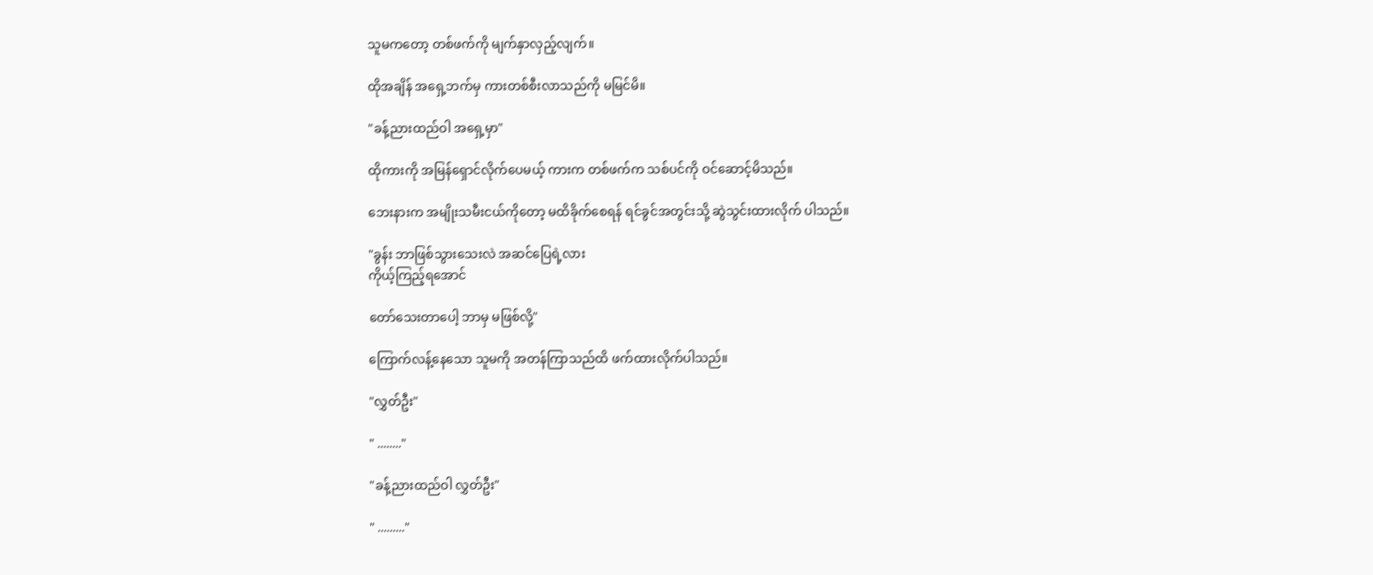သူမကတော့ တစ်ဖက်ကို မျက်နှာလှည့်လျက်။

ထိုအချိန် အရှေ့ဘက်မှ ကားတစ်စီးလာသည်ကို မမြင်မိ။

"ခန့်ညားထည်ဝါ အရှေ့မှာ"

ထိုကားကို အမြန်ရှောင်လိုက်ပေမယ့် ကားက တစ်ဖက်က သစ်ပင်ကို ဝင်ဆောင့်မိသည်။

ဘေးနားက အမျိုးသမီးငယ်ကိုတော့ မထိခိုက်စေရန် ရင်ခွင်အတွင်းသို့ ဆွဲသွင်းထားလိုက် ပါသည်။

"ခွန်း ဘာဖြစ်သွားသေးလဲ အဆင်ပြေရဲ့လား
ကိုယ့်ကြည့်ရအောင်

တော်သေးတာပေါ့ ဘာမှ မဖြစ်လို့"

ကြောက်လန့်နေသော သူမကို အတန်ကြာသည်ထိ ဖက်ထားလိုက်ပါသည်။

"လွှတ်ဦး"

" ........"

"ခန့်ညားထည်ဝါ လွှတ်ဦး"

" ........."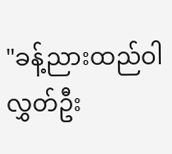"ခန့်ညားထည်ဝါ လွှတ်ဦး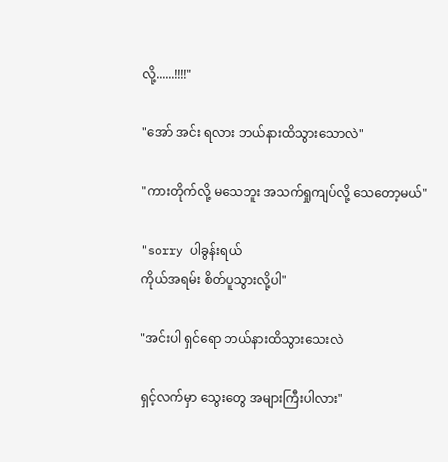လို့......!!!!"

"အော် အင်း ရလား ဘယ်နားထိသွားသောလဲ"

"ကားတိုက်လို့ မသေဘူး အသက်ရှုကျပ်လို့ သေတော့မယ်"

"sorry ပါခွန်းရယ်
ကိုယ်အရမ်း စိတ်ပူသွားလို့ပါ"

"အင်းပါ ရှင်ရော ဘယ်နားထိသွားသေးလဲ

ရှင့်လက်မှာ သွေးတွေ အများကြီးပါလား"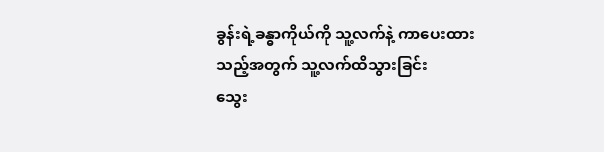ခွန်းရဲ့ခန္ဓာကိုယ်ကို သူ့လက်နဲ့ ကာပေးထားသည့်အတွက် သူ့လက်ထိသွားခြင်း
သွေး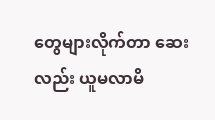တွေများလိုက်တာ ဆေးလည်း ယူမလာမိ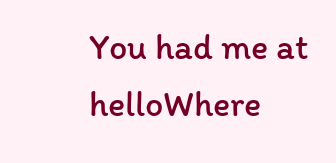You had me at helloWhere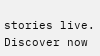stories live. Discover now